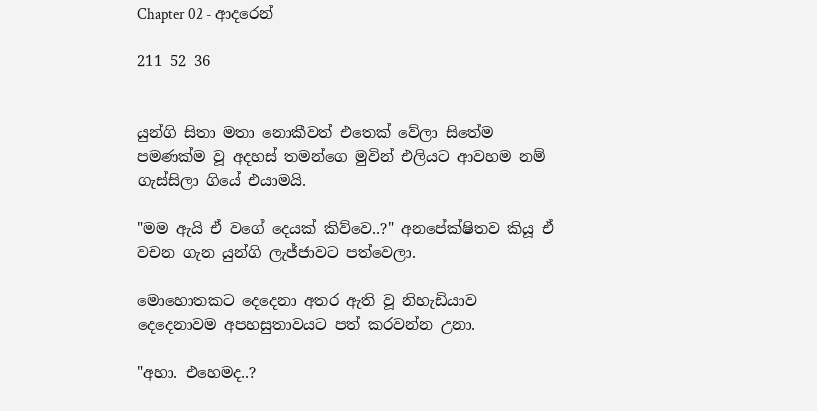Chapter 02 - ආදරෙන්

211 52 36


යුන්ගි සිතා මතා නොකීවත් එතෙක් වේලා සිතේම පමණක්ම වූ අදහස් තමන්ගෙ මුවින් එලියට ආවහම නම් ගැස්සිලා ගියේ එයාමයි.

"මම ඇයි ඒ වගේ දෙයක් කිව්වෙ..?" අනපේක්ෂිතව කියූ ඒ වචන ගැන යුන්ගි ලැජ්ජාවට පත්වෙලා.

මොහොතකට දෙදෙනා අතර ඇති වූ නිහැඩියාව දෙදෙනාවම අපහසුතාවයට පත් කරවන්න උනා.

"අහා. එහෙමද..?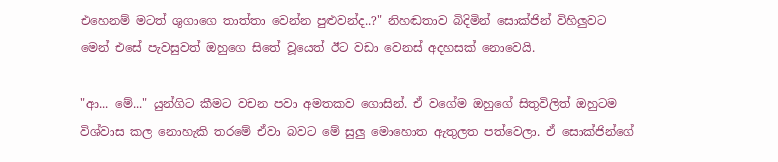එහෙනම් මටත් ශුගාගෙ තාත්තා වෙන්න පුළුවන්ද..?" නිහඬතාව බිදිමින් සොක්ජින් විහිලුවට මෙන් එසේ පැවසුවත් ඔහුගෙ සිතේ වූයෙත් ඊට වඩා වෙනස් අදහසක් නොවෙයි.

"ආ... මේ..." යුන්ගිට කීමට වචන පවා අමතකව ගොසින්. ඒ වගේම ඔහුගේ සිතුවිලිත් ඔහුටම විශ්වාස කල නොහැකි තරමේ ඒවා බවට මේ සුලු මොහොත ඇතුලත පත්වෙලා. ඒ සොක්ජින්ගේ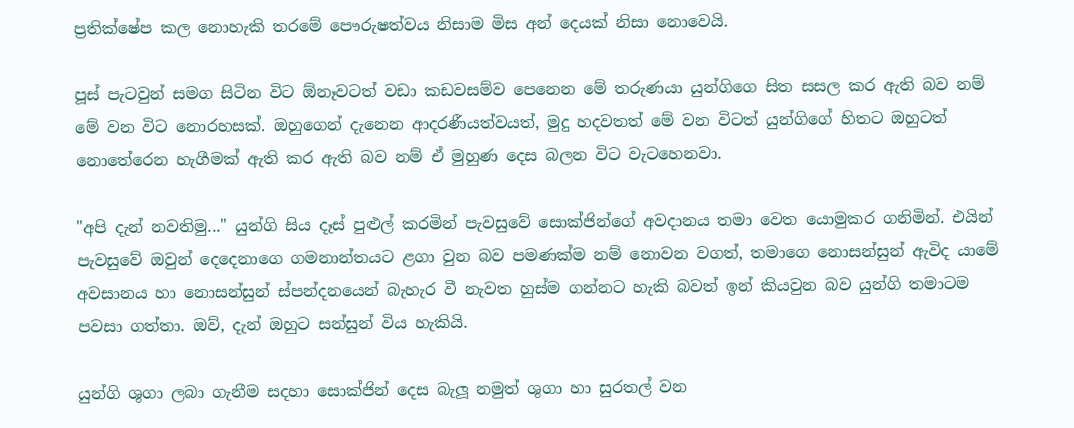ප්‍රතික්ෂේප කල නොහැකි තරමේ පෞරුෂත්වය නිසාම මිස අන් දෙයක් නිසා නොවෙයි.

පූස් පැටවුන් සමග සිටින විට ඕනෑවටත් වඩා කඩවසම්ව පෙනෙන මේ තරුණයා යුන්ගිගෙ සිත සසල කර ඇති බව නම් මේ වන විට නොරහසක්. ඔහුගෙන් දැනෙන ආදරණීයත්වයත්, මුදු හදවතත් මේ වන විටත් යුන්ගිගේ හිතට ඔහුටත් නොතේරෙන හැගීමක් ඇති කර ඇති බව නම් ඒ මුහුණ දෙස බලන විට වැටහෙනවා.

"අපි දැන් නවතිමු..." යුන්ගි සිය දෑස් පුළුල් කරමින් පැවසුවේ සොක්ජින්ගේ අවදානය තමා වෙත යොමුකර ගනිමින්. එයින් පැවසුවේ ඔවුන් දෙදෙනාගෙ ගමනාන්තයට ළගා වුන බව පමණක්ම නම් නොවන වගත්, තමාගෙ නොසන්සුන් ඇවිද යාමේ අවසානය හා නොසන්සුන් ස්පන්දනයෙන් බැහැර වී නැවත හුස්ම ගන්නට හැකි බවත් ඉන් කියවුන බව යුන්ගි තමාටම පවසා ගත්තා. ඔව්, දැන් ඔහුට සන්සුන් විය හැකියි.

යුන්ගි ශුගා ලබා ගැනීම සදහා සොක්ජින් දෙස බැලූ නමුත් ශුගා හා සුරතල් වන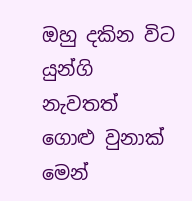ඔහු දකින විට යුන්ගි නැවතත් ගොළු වුනාක් මෙන්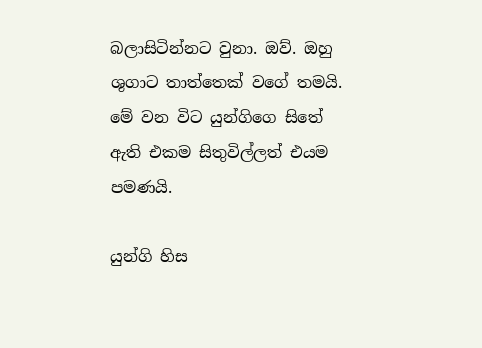බලාසිටින්නට වුනා. ඔව්. ඔහු ශුගාට තාත්තෙක් වගේ තමයි. මේ වන විට යුන්ගිගෙ සිතේ ඇති එකම සිතුවිල්ලත් එයම පමණයි.

යුන්ගි හිස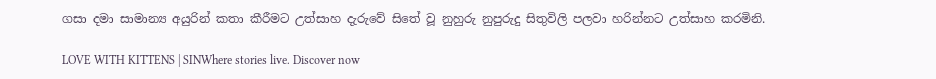ගසා දමා සාමාන්‍ය අයුරින් කතා කීරීමට උත්සාහ දැරුවේ සිතේ වූ නුහුරු නුපුරුදු සිතුවිලි පලවා හරින්නට උත්සාහ කරමිනි.

LOVE WITH KITTENS | SINWhere stories live. Discover now